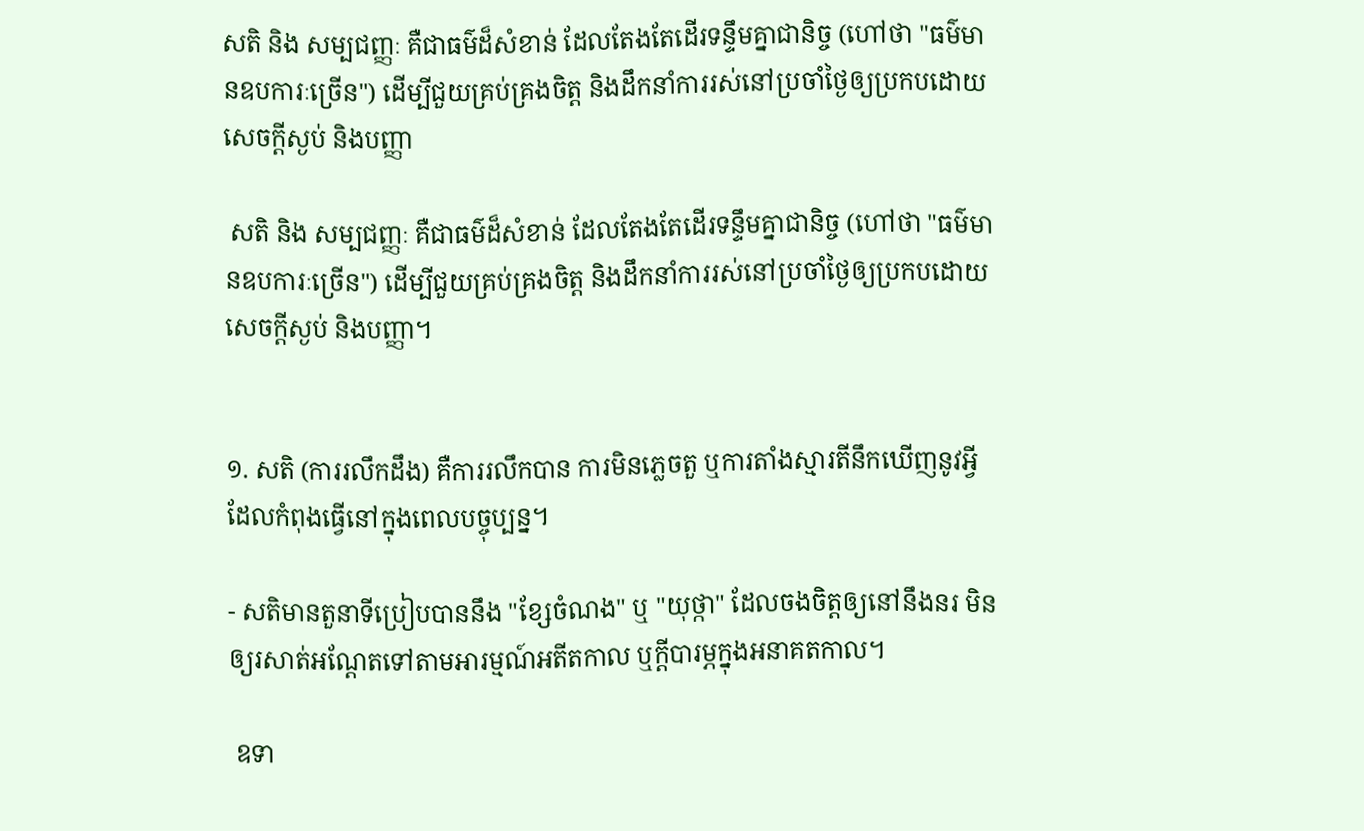សតិ និង សម្បជញ្ញៈ គឺជាធម៌ដ៏សំខាន់ ដែលតែងតែដើរទន្ទឹមគ្នាជានិច្ច (ហៅថា "ធម៌មានឧបការៈច្រើន") ដើម្បីជួយគ្រប់គ្រងចិត្ត និងដឹកនាំការរស់នៅប្រចាំថ្ងៃឲ្យប្រកបដោយសេចក្តីស្ងប់ និងបញ្ញា

 សតិ និង សម្បជញ្ញៈ គឺជាធម៌ដ៏សំខាន់ ដែលតែងតែដើរទន្ទឹមគ្នាជានិច្ច (ហៅថា "ធម៌មានឧបការៈច្រើន") ដើម្បីជួយគ្រប់គ្រងចិត្ត និងដឹកនាំការរស់នៅប្រចាំថ្ងៃឲ្យប្រកបដោយសេចក្តីស្ងប់ និងបញ្ញា។


១. សតិ (ការរលឹកដឹង) គឺការរលឹកបាន ការមិនភ្លេចតួ ឬការតាំងស្មារតីនឹកឃើញនូវអ្វីដែលកំពុងធ្វើនៅក្នុងពេលបច្ចុប្បន្ន។

- សតិមានតួនាទីប្រៀបបាននឹង "ខ្សែចំណង" ឬ "យុថ្កា" ដែលចងចិត្តឲ្យនៅនឹងនរ មិនឲ្យរសាត់អណ្តែតទៅតាមអារម្មណ៍អតីតកាល ឬក្តីបារម្ភក្នុងអនាគតកាល។

 ឧទា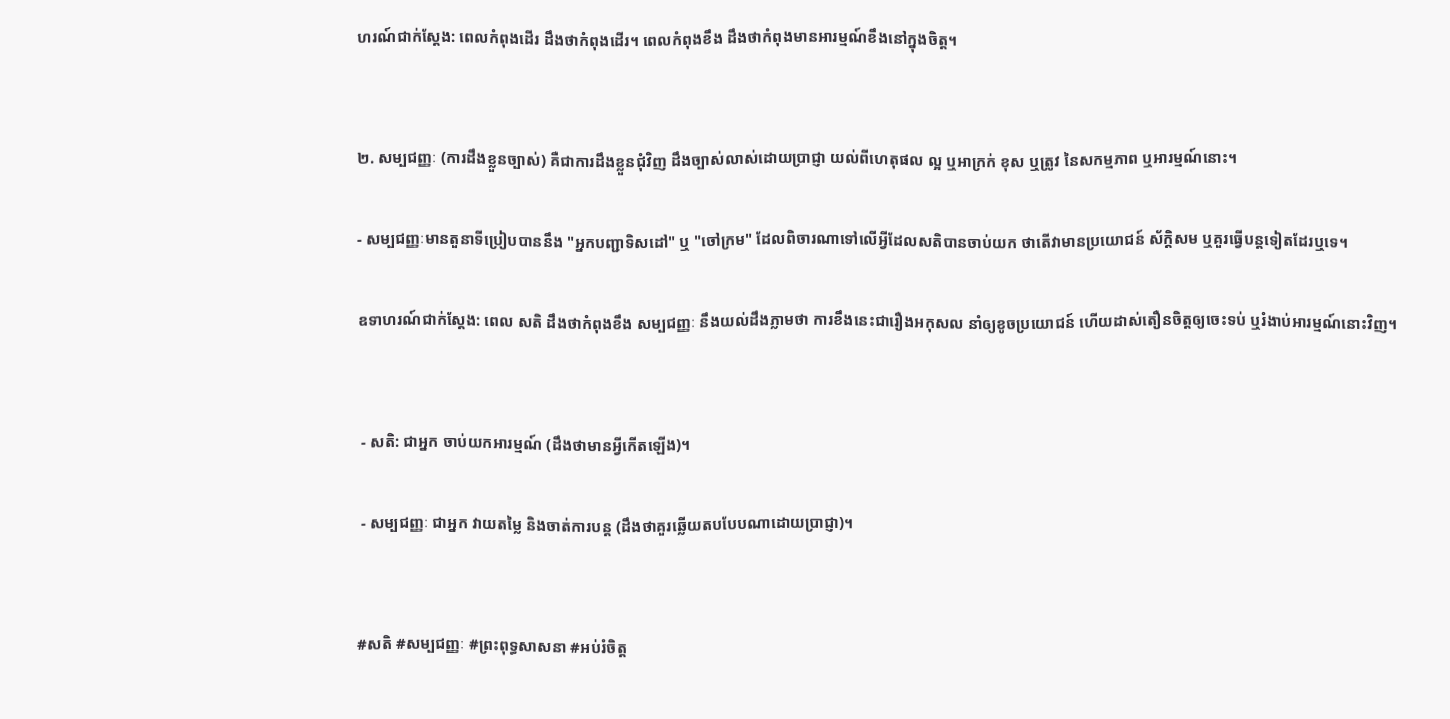ហរណ៍ជាក់ស្តែង: ពេលកំពុងដើរ ដឹងថាកំពុងដើរ។ ពេលកំពុងខឹង ដឹងថាកំពុងមានអារម្មណ៍ខឹងនៅក្នុងចិត្ត។


២. សម្បជញ្ញៈ (ការដឹងខ្លួនច្បាស់) គឺជាការដឹងខ្លួនជុំវិញ ដឹងច្បាស់លាស់ដោយប្រាជ្ញា យល់ពីហេតុផល ល្អ ឬអាក្រក់ ខុស ឬត្រូវ នៃសកម្មភាព ឬអារម្មណ៍នោះ។

- សម្បជញ្ញៈមានតួនាទីប្រៀបបាននឹង "អ្នកបញ្ជាទិសដៅ" ឬ "ចៅក្រម" ដែលពិចារណាទៅលើអ្វីដែលសតិបានចាប់យក ថាតើវាមានប្រយោជន៍ ស័ក្តិសម ឬគួរធ្វើបន្តទៀតដែរឬទេ។

ឧទាហរណ៍ជាក់ស្តែង: ពេល សតិ ដឹងថាកំពុងខឹង សម្បជញ្ញៈ នឹងយល់ដឹងភ្លាមថា ការខឹងនេះជារឿងអកុសល នាំឲ្យខូចប្រយោជន៍ ហើយដាស់តឿនចិត្តឲ្យចេះទប់ ឬរំងាប់អារម្មណ៍នោះវិញ។


 - សតិ: ជាអ្នក ចាប់យកអារម្មណ៍ (ដឹងថាមានអ្វីកើតឡើង)។

 - សម្បជញ្ញៈ ជាអ្នក វាយតម្លៃ និងចាត់ការបន្ត (ដឹងថាគួរឆ្លើយតបបែបណាដោយប្រាជ្ញា)។


#សតិ #សម្បជញ្ញៈ #ព្រះពុទ្ធសាសនា #អប់រំចិត្ត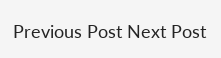Previous Post Next Post